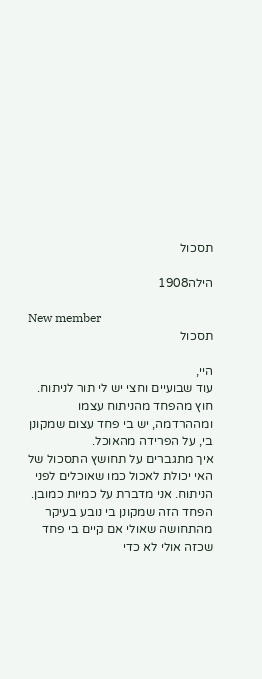תסכול

הילה1908

New member
תסכול

היי,
עוד שבועיים וחצי יש לי תור לניתוח.
חוץ מהפחד מהניתוח עצמו ומההרדמה, יש בי פחד עצום שמקונן בי, על הפרידה מהאוכל.
איך מתגברים על תחושץ התסכול של האי יכולת לאכול כמו שאוכלים לפני הניתוח. אני מדברת על כמיות כמובן. הפחד הזה שמקונן בי נובע בעיקר מהתחושה שאולי אם קיים בי פחד שכזה אולי לא כדי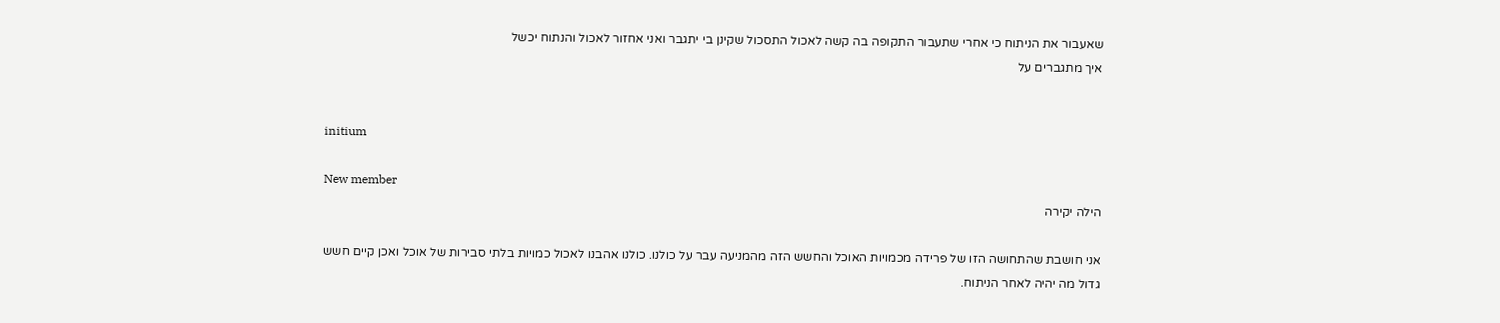שאעבור את הניתוח כי אחרי שתעבור התקופה בה קשה לאכול התסכול שקינן בי יתגבר ואני אחזור לאכול והנתוח יכשל
איך מתגברים על


initium

New member
הילה יקירה

אני חושבת שהתחושה הזו של פרידה מכמויות האוכל והחשש הזה מהמניעה עבר על כולנו. כולנו אהבנו לאכול כמויות בלתי סבירות של אוכל ואכן קיים חשש גדול מה יהיה לאחר הניתוח.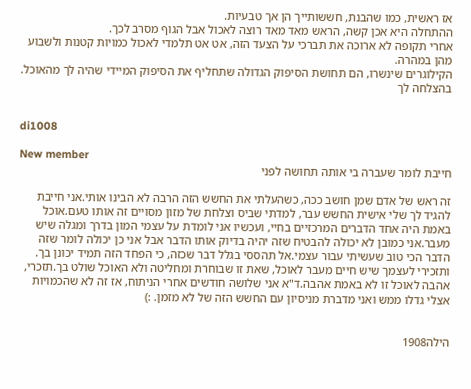אז ראשית, כמו שהבנת, חששותייך הן אך טבעיות.
ההתחלה היא אכן קשה, הראש מאד מאד רוצה לאכול אבל הגוף מסרב לכך.
אחרי תקופה לא ארוכה את תברכי על הצעד הזה, אט אט תלמדי לאכול כמויות קטנות ולשבוע מהן במהרה.
הקילוגרים שינשרו, הם תחושת הסיפוק הגדולה שתחליף את הסיפוק המיידי שהיה לך מהאוכל.
בהצלחה לך


di1008

New member
חייבת לומר שעברה בי אותה תחושה לפני

זה ראש של אדם שמן חושב ככה, כשהעלתי את החשש הזה הרבה לא הבינו אותי.אני חייבת להגיד לך שלי אישית החשש עבר, למדתי שביס וצלחת של מזון מסויים זה אותו טעם.אוכל באמת היה אחד הדברים המרכזיים בחיי, ועכשיו אני לומדת על עצמי המון בדרך ומגלה שיש מעבר.אני כמובן לא יכולה להבטיח שזה יהיה בדיוק אותו הדבר אבל אני כן יכולה לומר שזה הדבר הכי טוב שעשיתי עבור עצמי.אל תהססי בגלל דבר שכזה, כי הפחד הזה תמיד יכונן בך. ותזכירי לעצמך שיש חיים מעבר לאוכל, שאת זו שבוחרת ומחליטה ולא האוכל שולט בך.תזכרי, אהבה לאוכל זו לא באמת אהבה.ד"א אני שלושה חודשים אחרי הניתוח, אז זה לא שהכמויות אצלי גדלו ממש ואני מדברת מניסיון עם החשש הזה של לא מזמן. :)


הילה1908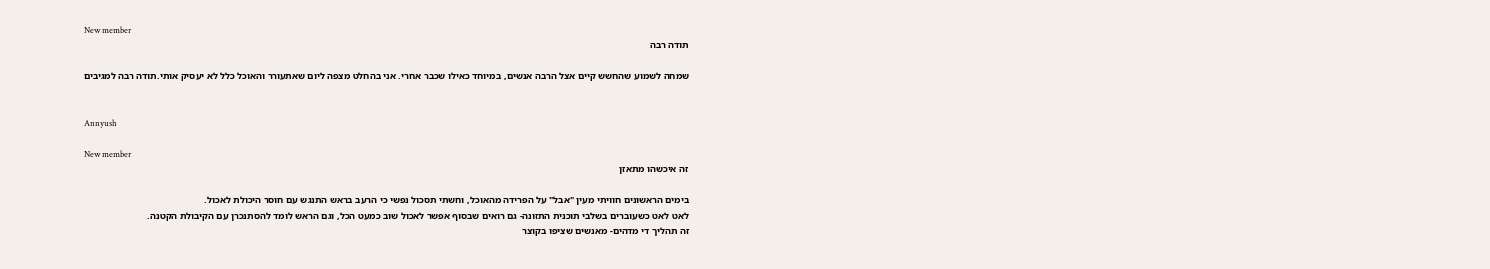New member
תודה רבה

שמחה לשמוע שהחשש קיים אצל הרבה אנשים, במיוחד כאילו שכבר אחרי. אני בהחלט מצפה ליום שאתעורר והאוכל כלל לא יעסיק אותי.תודה רבה למגיבים


Annyush

New member
זה איכשהו מתאזן

בימים הראשונים חוויתי מעין "אבל" על הפרידה מהאוכל, וחשתי תסכול נפשי כי הרעב בראש התנגש עם חוסר היכולת לאכול.
לאט לאט כשעוברים בשלבי תוכנית התזונה- גם רואים שבסוף אפשר לאכול שוב כמעט הכל, וגם הראש לומד להסתנכרן עם הקיבולת הקטנה.
זה תהליך די מדהים- מאנשים שציפו בקוצר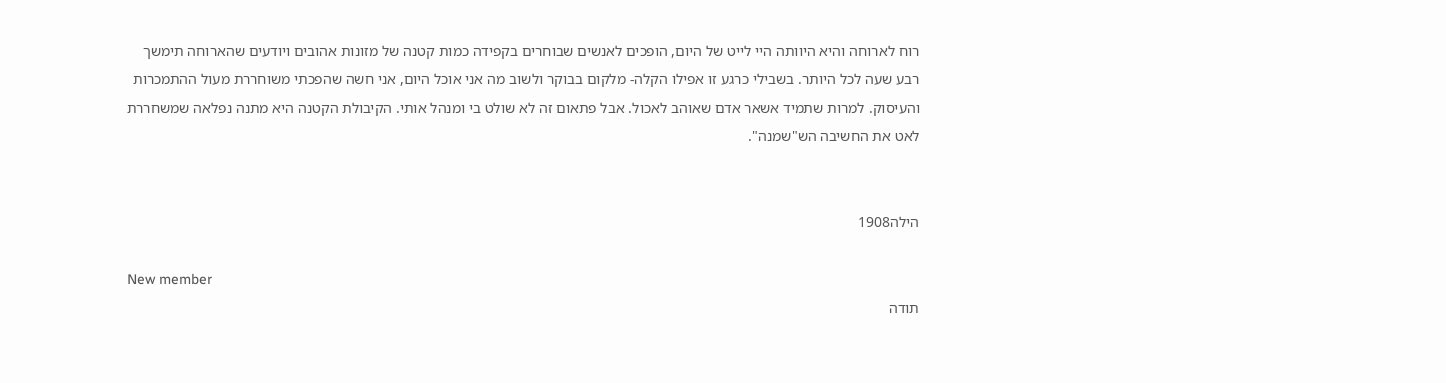רוח לארוחה והיא היוותה היי לייט של היום, הופכים לאנשים שבוחרים בקפידה כמות קטנה של מזונות אהובים ויודעים שהארוחה תימשך רבע שעה לכל היותר. בשבילי כרגע זו אפילו הקלה- מלקום בבוקר ולשוב מה אני אוכל היום, אני חשה שהפכתי משוחררת מעול ההתמכרות והעיסוק. למרות שתמיד אשאר אדם שאוהב לאכול. אבל פתאום זה לא שולט בי ומנהל אותי. הקיבולת הקטנה היא מתנה נפלאה שמשחררת לאט את החשיבה הש"שמנה".


הילה1908

New member
תודה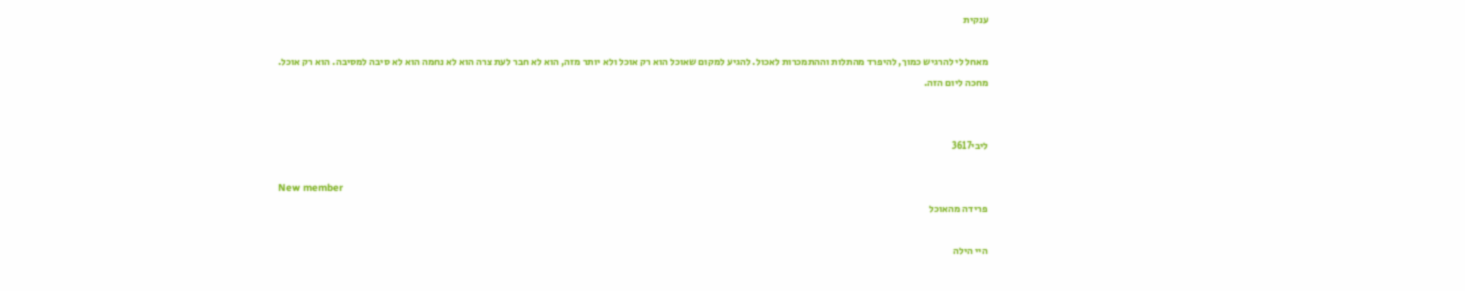ענקית

מאחל לי להרגיש כמוך, להיפרד מהתלות וההתמכרות לאכול. להגיע למקום שאוכל הוא רק אוכל ולא יותר מזה, הוא לא חבר לעת צרה הוא לא נחמה הוא לא סיבה למסיבה. הוא רק אוכל.
מחכה ליום הזה.


ליבי3617

New member
פרידה מהאוכל

היי הילה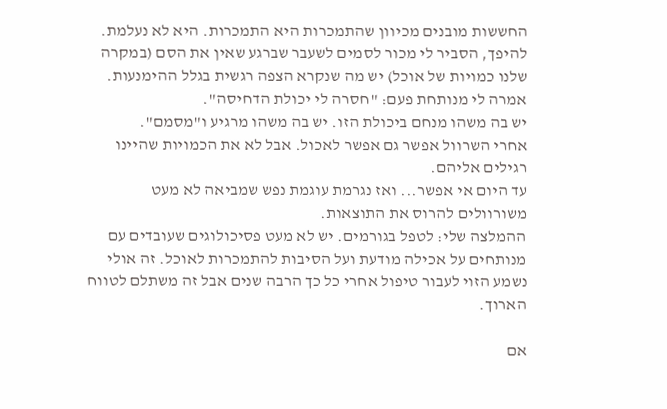החששות מובנים מכיוון שהתמכרות היא התמכרות. היא לא נעלמת.
להיפך, הסביר לי מכור לסמים לשעבר שברגע שאין את הסם (במקרה שלנו כמויות של אוכל) יש מה שנקרא הצפה רגשית בגלל ההימנעות.
אמרה לי מנותחת פעם: "חסרה לי יכולת הדחיסה".
יש בה משהו מנחם ביכולת הזו. יש בה משהו מרגיע ו"מסמם".
אחרי השרוול אפשר גם אפשר לאכול. אבל לא את הכמויות שהיינו רגילים אליהם.
עד היום אי אפשר... ואז נגרמת עוגמת נפש שמביאה לא מעט משורוולים להרוס את התוצאות.
ההמלצה שלי: לטפל בגורמים. יש לא מעט פסיכולוגים שעובדים עם מנותחים על אכילה מודעת ועל הסיבות להתמכרות לאוכל. זה אולי נשמע הזוי לעבור טיפול אחרי כל כך הרבה שנים אבל זה משתלם לטווח הארוך.

אם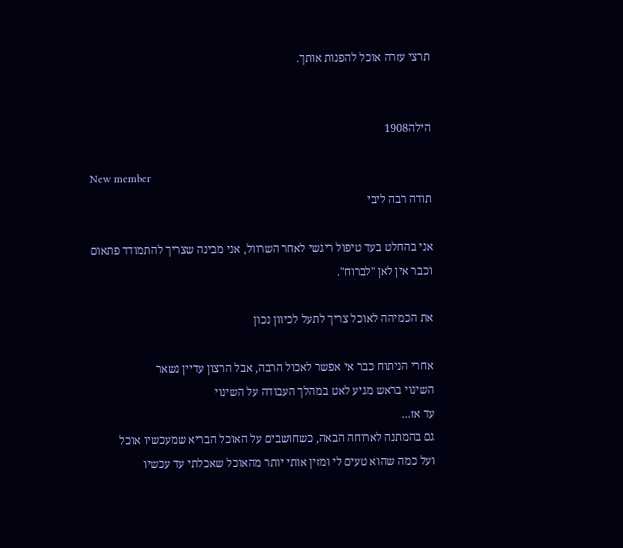תרצי עזרה אוכל להפנות אותך.


הילה1908

New member
תודה רבה ליבי

אני בהחלט בעד טיפול ריגשי לאחר השרוול, אני מבינה שצריך להתמודד פתאום וכבר אין לאן "לברוח".

את הכמיהה לאוכל צריך לתעל לכיוון נכון

אחרי הניתוח כבר אי אפשר לאכול הרבה, אבל הרצון עדיין נשאר
השינוי בראש מגיע לאט במהלך העבודה על השינוי
עד אז...
גם בהמתנה לארוחה הבאה, כשחושבים על האוכל הבריא שמעכשיו אוכל
ועל כמה שהוא טעים לי ומזין אותי יותר מהאוכל שאכלתי עד עכשיו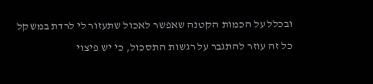ובכלל על הכמות הקטנה שאפשר לאכול שתעזור לי לרדת במשקל
כל זה עוזר להתגבר על רגשות התסכול, כי יש פיצוי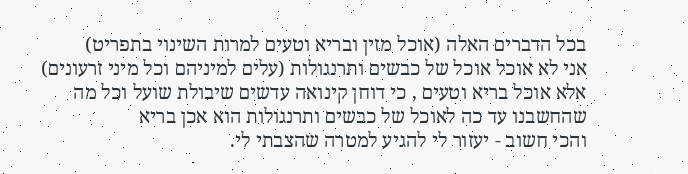בכל הדברים האלה (אוכל מזין ובריא וטעים למרות השינוי בתפריט)
אני לא אוכל אוכל של כבשים ותרנגולות (עלים למיניהם וכל מיני זרעונים)
אלא אוכל בריא וטעים , כי דוחן קינואה עדשים שיבולת שועל וכל מה שהחשבנו עד כה לאוכל של כבשים ותרנגולות הוא אכן בריא
והכי חשוב - יעזור לי להגיע למטרה שהצבתי לי.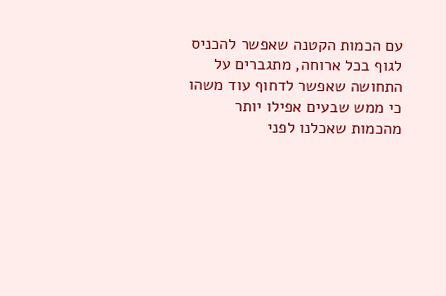עם הכמות הקטנה שאפשר להכניס לגוף בכל ארוחה, מתגברים על התחושה שאפשר לדחוף עוד משהו
כי ממש שבעים אפילו יותר מהכמות שאכלנו לפני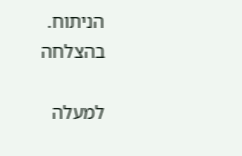הניתוח.
בהצלחה

למעלה